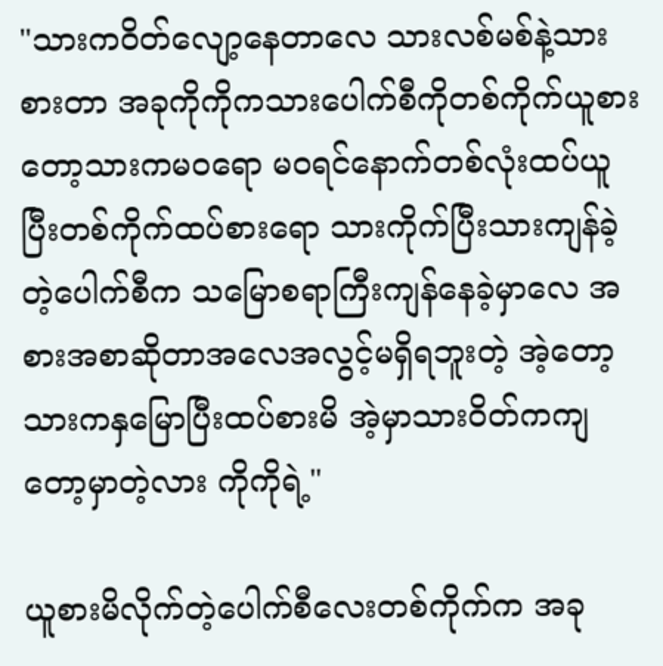"သားကဝိတ်လျော့နေတာလေ သားလစ်မစ်နဲ့သားစားတာ အခုကိုကိုကသားပေါက်စီကိုတစ်ကိုက်ယူစားတော့သားကမဝရော မဝရင်နောက်တစ်လုံးထပ်ယူပြီးတစ်ကိုက်ထပ်စားရော သားကိုက်ပြီးသားကျန်ခဲ့တဲ့ပေါက်စီက သမြောစရာကြီးကျန်နေခဲ့မှာလေ အစားအစာဆိုတာအလေအလွင့်မရှိရဘူးတဲ့ အဲ့တော့သားကနှမြောပြီးထပ်စားမိ အဲ့မှာသားဝိတ်ကကျတော့မှာတဲ့လား ကိုကိုရဲ့"

ယူစားမိလိုက်တဲ့ပေါက်စီလေးတစ်ကိုက်က အခု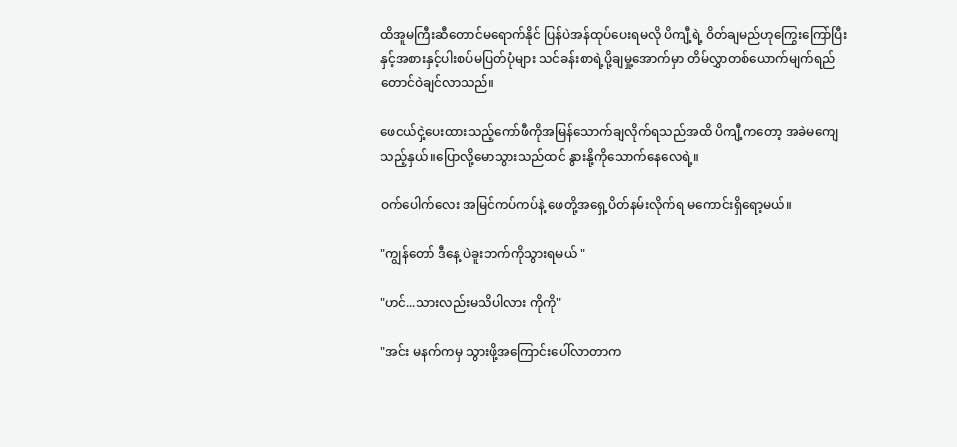ထိအူမကြီးဆီတောင်မရောက်နိုင် ပြန်ပဲအန်ထုပ်ပေးရမလို ပိကျီ့ရဲ့ ဝိတ်ချမည်ဟုကြွေးကြော်ပြီးနှင့်အစားနှင့်ပါးစပ်မပြတ်ပုံများ သင်ခန်းစာရဲ့ပို့ချမှု့အောက်မှာ တိမ်လွှာတစ်ယောက်မျက်ရည်တောင်ဝဲချင်လာသည်။

ဖေငယ်ငှဲ့ပေးထားသည့်ကော်ဖီကိုအမြန်သောက်ချလိုက်ရသည်အထိ ပိကျီ့ကတော့ အခဲမကျေသည့်နှယ်။ပြောလို့မောသွားသည်ထင် နွားနို့ကိုသောက်နေလေရဲ့။

ဝက်ပေါက်လေး အမြင်ကပ်ကပ်နဲ့ ဖေတို့အရှေ့ပိတ်နမ်းလိုက်ရ မကောင်းရှိရော့မယ်။

"ကျွန်တော် ဒီနေ့ ပဲခူးဘက်ကိုသွားရမယ် "

"ဟင်...သားလည်းမသိပါလား ကိုကို"

"အင်း မနက်ကမှ သွားဖို့အကြောင်းပေါ်လာတာက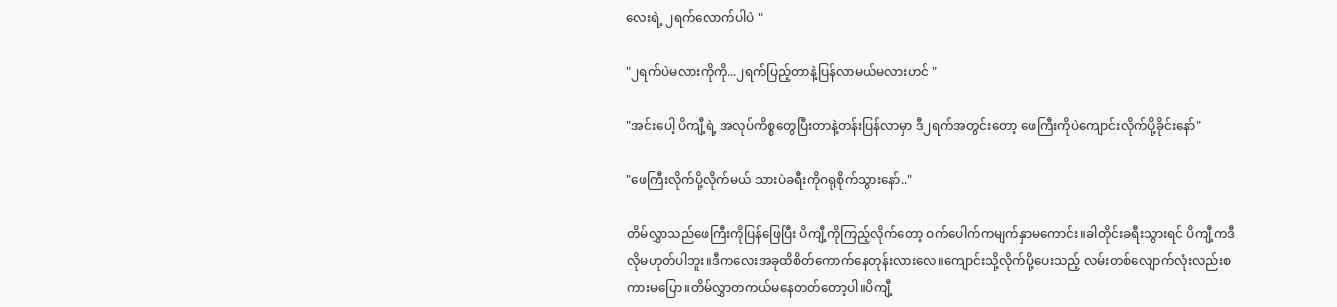လေးရဲ့ ၂ရက်လောက်ပါပဲ "

"၂ရက်ပဲမလားကိုကို...၂ရက်ပြည့်တာနဲ့ပြန်လာမယ်မလားဟင် "

"အင်းပေါ့ ပိကျီ့ရဲ့ အလုပ်ကိစ္စတွေပြီးတာနဲ့တန်းပြန်လာမှာ ဒီ၂ရက်အတွင်းတော့ ဖေကြီးကိုပဲကျောင်းလိုက်ပို့ခိုင်းနော်"

"ဖေကြီးလိုက်ပို့လိုက်မယ် သားပဲခရီးကိုဂရုစိုက်သွားနော်.."

တိမ်လွှာသည်ဖေကြီးကိုပြန်ဖြေပြီး ပိကျီ့ကိုကြည့်လိုက်တော့ ဝက်ပေါက်ကမျက်နှာမကောင်း။ခါတိုင်းခရီးသွားရင် ပိကျီ့ကဒီလိုမဟုတ်ပါဘူး။ဒီကလေးအခုထိစိတ်ကောက်နေတုန်းလားလေ။ကျောင်းသို့လိုက်ပို့ပေးသည့် လမ်းတစ်လျောက်လုံးလည်းစကားမပြော။တိမ်လွှာတကယ်မနေတတ်တော့ပါ။ပိကျီ့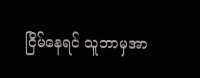ငြိမ်နေရင် သူဘာမှအာ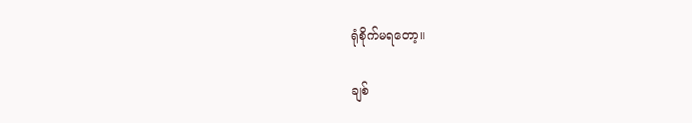ရုံစိုက်မရတော့။

ချစ်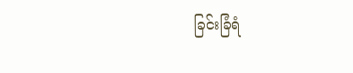ခြင်းခြံရံ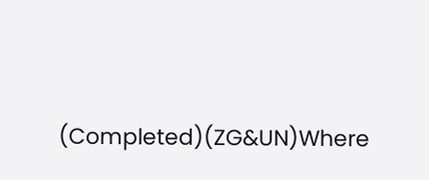(Completed)(ZG&UN)Where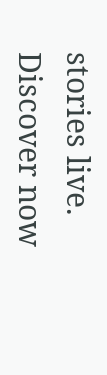stories live. Discover now